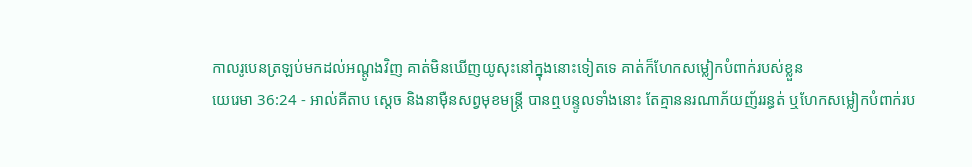កាលរូបេនត្រឡប់មកដល់អណ្តូងវិញ គាត់មិនឃើញយូសុះនៅក្នុងនោះទៀតទេ គាត់ក៏ហែកសម្លៀកបំពាក់របស់ខ្លួន
យេរេមា 36:24 - អាល់គីតាប ស្តេច និងនាម៉ឺនសព្វមុខមន្ត្រី បានឮបន្ទូលទាំងនោះ តែគ្មាននរណាភ័យញ័ររន្ធត់ ឬហែកសម្លៀកបំពាក់រប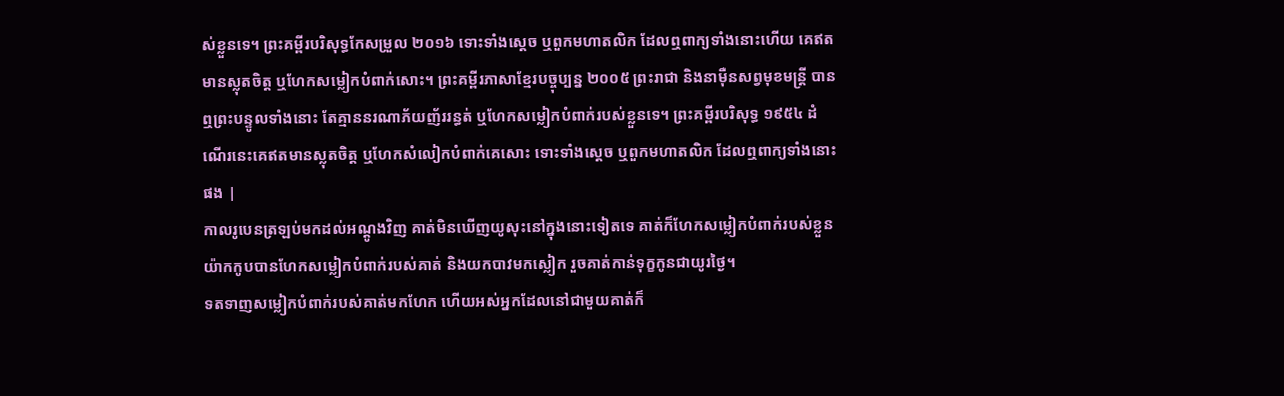ស់ខ្លួនទេ។ ព្រះគម្ពីរបរិសុទ្ធកែសម្រួល ២០១៦ ទោះទាំងស្ដេច ឬពួកមហាតលិក ដែលឮពាក្យទាំងនោះហើយ គេឥតមានស្លុតចិត្ត ឬហែកសម្លៀកបំពាក់សោះ។ ព្រះគម្ពីរភាសាខ្មែរបច្ចុប្បន្ន ២០០៥ ព្រះរាជា និងនាម៉ឺនសព្វមុខមន្ត្រី បានឮព្រះបន្ទូលទាំងនោះ តែគ្មាននរណាភ័យញ័ររន្ធត់ ឬហែកសម្លៀកបំពាក់របស់ខ្លួនទេ។ ព្រះគម្ពីរបរិសុទ្ធ ១៩៥៤ ដំណើរនេះគេឥតមានស្លុតចិត្ត ឬហែកសំលៀកបំពាក់គេសោះ ទោះទាំងស្តេច ឬពួកមហាតលិក ដែលឮពាក្យទាំងនោះផង |
កាលរូបេនត្រឡប់មកដល់អណ្តូងវិញ គាត់មិនឃើញយូសុះនៅក្នុងនោះទៀតទេ គាត់ក៏ហែកសម្លៀកបំពាក់របស់ខ្លួន
យ៉ាកកូបបានហែកសម្លៀកបំពាក់របស់គាត់ និងយកបាវមកស្លៀក រួចគាត់កាន់ទុក្ខកូនជាយូរថ្ងៃ។
ទតទាញសម្លៀកបំពាក់របស់គាត់មកហែក ហើយអស់អ្នកដែលនៅជាមួយគាត់ក៏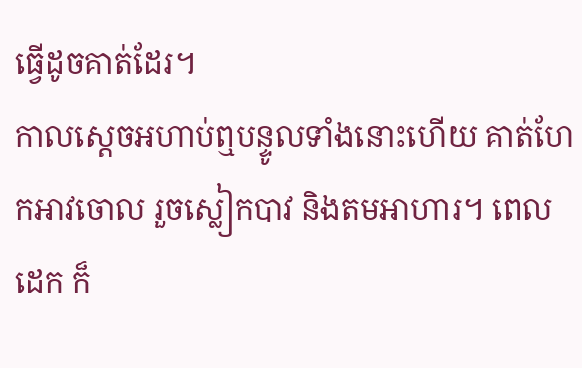ធ្វើដូចគាត់ដែរ។
កាលស្តេចអហាប់ឮបន្ទូលទាំងនោះហើយ គាត់ហែកអាវចោល រួចស្លៀកបាវ និងតមអាហារ។ ពេលដេក ក៏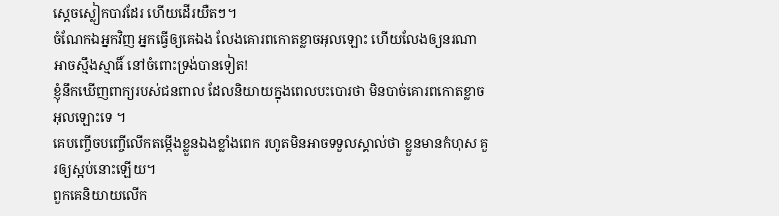ស្តេចស្លៀកបាវដែរ ហើយដើរយឺតៗ។
ចំណែកឯអ្នកវិញ អ្នកធ្វើឲ្យគេឯង លែងគោរពកោតខ្លាចអុលឡោះ ហើយលែងឲ្យនរណាអាចស្មឹងស្មាធិ៍ នៅចំពោះទ្រង់បានទៀត!
ខ្ញុំនឹកឃើញពាក្យរបស់ជនពាល ដែលនិយាយក្នុងពេលបះបោរថា មិនបាច់គោរពកោតខ្លាចអុលឡោះទេ ។
គេបញ្ចើចបញ្ចើលើកតម្កើងខ្លួនឯងខ្លាំងពេក រហូតមិនអាចទទួលស្គាល់ថា ខ្លួនមានកំហុស គួរឲ្យស្អប់នោះឡើយ។
ពួកគេនិយាយលើក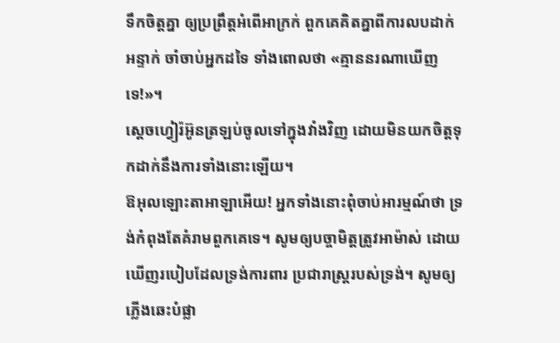ទឹកចិត្តគ្នា ឲ្យប្រព្រឹត្តអំពើអាក្រក់ ពួកគេគិតគ្នាពីការលបដាក់អន្ទាក់ ចាំចាប់អ្នកដទៃ ទាំងពោលថា «គ្មាននរណាឃើញទេ!»។
ស្តេចហ្វៀរ៉អ៊ូនត្រឡប់ចូលទៅក្នុងវាំងវិញ ដោយមិនយកចិត្តទុកដាក់នឹងការទាំងនោះឡើយ។
ឱអុលឡោះតាអាឡាអើយ! អ្នកទាំងនោះពុំចាប់អារម្មណ៍ថា ទ្រង់កំពុងតែគំរាមពួកគេទេ។ សូមឲ្យបច្ចាមិត្តត្រូវអាម៉ាស់ ដោយឃើញរបៀបដែលទ្រង់ការពារ ប្រជារាស្ដ្ររបស់ទ្រង់។ សូមឲ្យភ្លើងឆេះបំផ្លា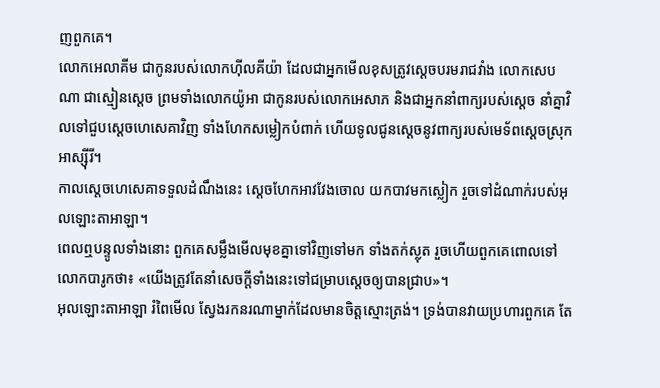ញពួកគេ។
លោកអេលាគីម ជាកូនរបស់លោកហ៊ីលគីយ៉ា ដែលជាអ្នកមើលខុសត្រូវស្តេចបរមរាជវាំង លោកសេបណា ជាស្មៀនស្តេច ព្រមទាំងលោកយ៉ូអា ជាកូនរបស់លោកអេសាភ និងជាអ្នកនាំពាក្យរបស់ស្តេច នាំគ្នាវិលទៅជួបស្តេចហេសេគាវិញ ទាំងហែកសម្លៀកបំពាក់ ហើយទូលជូនស្តេចនូវពាក្យរបស់មេទ័ពស្ដេចស្រុកអាស្ស៊ីរី។
កាលស្តេចហេសេគាទទួលដំណឹងនេះ ស្ដេចហែកអាវវែងចោល យកបាវមកស្លៀក រួចទៅដំណាក់របស់អុលឡោះតាអាឡា។
ពេលឮបន្ទូលទាំងនោះ ពួកគេសម្លឹងមើលមុខគ្នាទៅវិញទៅមក ទាំងតក់ស្លុត រួចហើយពួកគេពោលទៅលោកបារូកថា៖ «យើងត្រូវតែនាំសេចក្ដីទាំងនេះទៅជម្រាបស្តេចឲ្យបានជ្រាប»។
អុលឡោះតាអាឡា រំពៃមើល ស្វែងរកនរណាម្នាក់ដែលមានចិត្តស្មោះត្រង់។ ទ្រង់បានវាយប្រហារពួកគេ តែ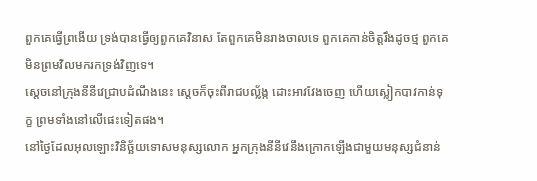ពួកគេធ្វើព្រងើយ ទ្រង់បានធ្វើឲ្យពួកគេវិនាស តែពួកគេមិនរាងចាលទេ ពួកគេកាន់ចិត្តរឹងដូចថ្ម ពួកគេមិនព្រមវិលមករកទ្រង់វិញទេ។
ស្តេចនៅក្រុងនីនីវេជ្រាបដំណឹងនេះ ស្ដេចក៏ចុះពីរាជបល្ល័ង្ក ដោះអាវវែងចេញ ហើយស្លៀកបាវកាន់ទុក្ខ ព្រមទាំងនៅលើផេះទៀតផង។
នៅថ្ងៃដែលអុលឡោះវិនិច្ឆ័យទោសមនុស្សលោក អ្នកក្រុងនីនីវេនឹងក្រោកឡើងជាមួយមនុស្សជំនាន់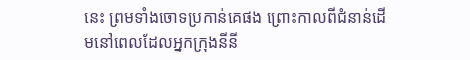នេះ ព្រមទាំងចោទប្រកាន់គេផង ព្រោះកាលពីជំនាន់ដើមនៅពេលដែលអ្នកក្រុងនីនី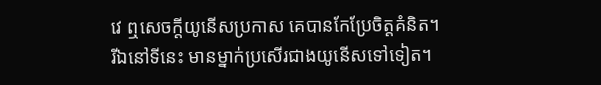វេ ឮសេចក្ដីយូនើសប្រកាស គេបានកែប្រែចិត្ដគំនិត។ រីឯនៅទីនេះ មានម្នាក់ប្រសើរជាងយូនើសទៅទៀត។